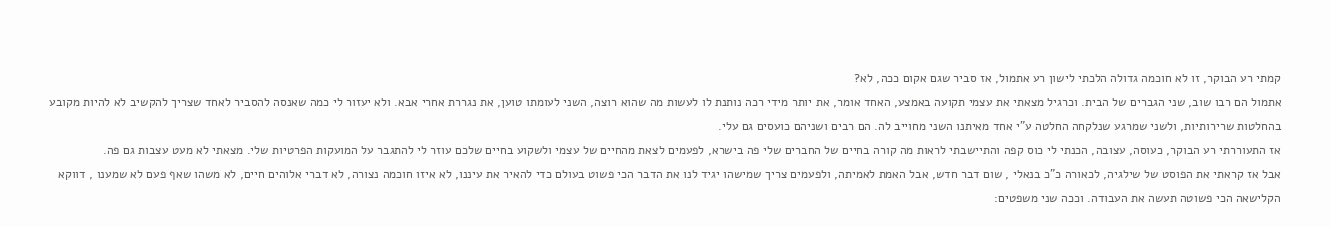קמתי רע הבוקר, זו לא חוכמה גדולה הלכתי לישון רע אתמול, אז סביר שגם אקום ככה, לא?
אתמול הם רבו שוב, שני הגברים של הבית. וכרגיל מצאתי את עצמי תקועה באמצע, האחד אומר, את יותר מידי רכה נותנת לו לעשות מה שהוא רוצה, השני לעומתו טוען, את נגררת אחרי אבא. ולא יעזור לי כמה שאנסה להסביר לאחד שצריך להקשיב לא להיות מקובע בהחלטות שרירותיות, ולשני שמרגע שנלקחה החלטה ע"י אחד מאיתנו השני מחוייב לה. הם רבים ושניהם כועסים גם עלי.
אז התעוררתי רע הבוקר, כעוסה, עצובה, הכנתי לי כוס קפה והתיישבתי לראות מה קורה בחיים של החברים שלי פה בישרא, לפעמים לצאת מהחיים של עצמי ולשקוע בחיים שלכם עוזר לי להתגבר על המועקות הפרטיות שלי. מצאתי לא מעט עצבות גם פה.
אבל אז קראתי את הפוסט של שילגיה, לכאורה כ"כ בנאלי , שום דבר חדש, אבל האמת לאמיתה, ולפעמים צריך שמישהו יגיד לנו את הדבר הכי פשוט בעולם כדי להאיר את עיננו, לא איזו חוכמה נצורה, לא דברי אלוהים חיים, לא משהו שאף פעם לא שמענו , דווקא הקלישאה הכי פשוטה תעשה את העבודה. וככה שני משפטים: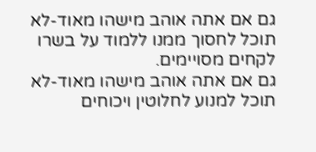גם אם אתה אוהב מישהו מאוד-לא תוכל לחסוך ממנו ללמוד על בשרו לקחים מסויימים.
גם אם אתה אוהב מישהו מאוד-לא תוכל למנוע לחלוטין ויכוחים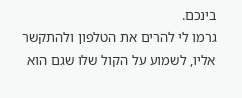בינכם.
גרמו לי להרים את הטלפון ולהתקשר אליו, לשמוע על הקול שלו שגם הוא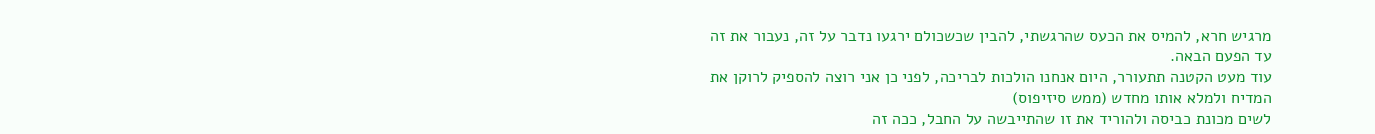מרגיש חרא, להמיס את הכעס שהרגשתי, להבין שכשכולם ירגעו נדבר על זה, נעבור את זה עד הפעם הבאה.
עוד מעט הקטנה תתעורר, היום אנחנו הולכות לבריכה, לפני כן אני רוצה להספיק לרוקן את המדיח ולמלא אותו מחדש (ממש סיזיפוס)
לשים מכונת כביסה ולהוריד את זו שהתייבשה על החבל, ככה זה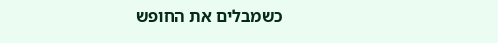כשמבלים את החופש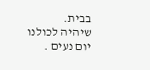בבית.
שיהיה לכולנו יום נעים .